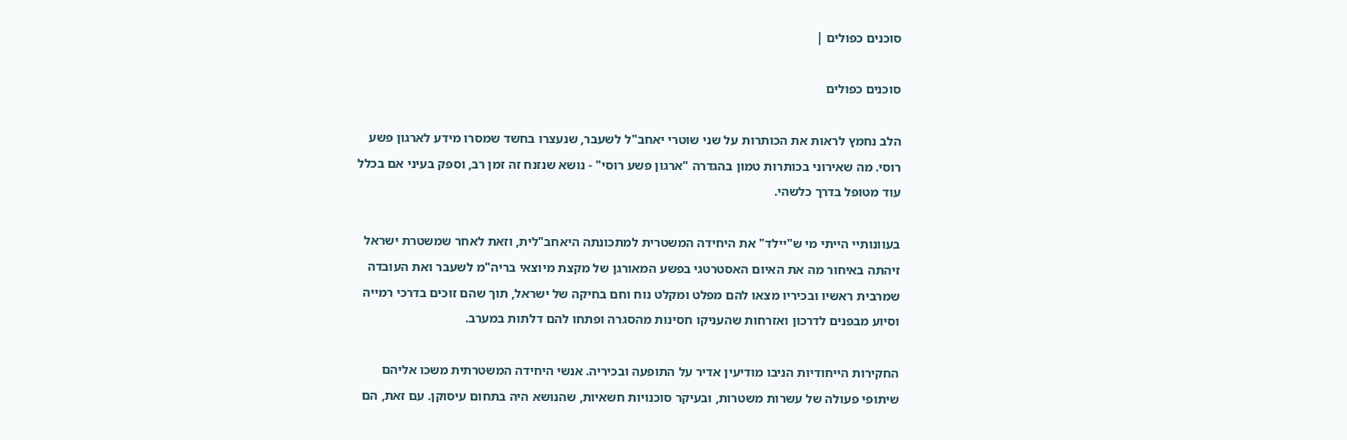סוכנים כפולים |

סוכנים כפולים

הלב נחמץ לראות את הכותרות על שני שוטרי יאחב"ל לשעבר, שנעצרו בחשד שמסרו מידע לארגון פשע רוסי. מה שאירוני בכותרות טמון בהגדרה "ארגון פשע רוסי" - נושא שנזנח זה זמן רב, וספק בעיני אם בכלל עוד מטופל בדרך כלשהי.

בעוונותיי הייתי מי ש"יילד" את היחידה המשטרית למתכונתה היאחב"לית, וזאת לאחר שמשטרת ישראל זיהתה באיחור מה את האיום האסטרטגי בפשע המאורגן של מקצת מיוצאי בריה"מ לשעבר ואת העובדה שמרבית ראשיו ובכיריו מצאו להם מפלט ומקלט נוח וחם בחיקה של ישראל, תוך שהם זוכים בדרכי רמייה וסיוע מבפנים לדרכון ואזרחות שהעניקו חסינות מהסגרה ופתחו להם דלתות במערב.

החקירות הייחודיות הניבו מודיעין אדיר על התופעה ובכיריה. אנשי היחידה המשטרתית משכו אליהם שיתופי פעולה של עשרות משטרות, ובעיקר סוכנויות חשאיות, שהנושא היה בתחום עיסוקן. עם זאת, הם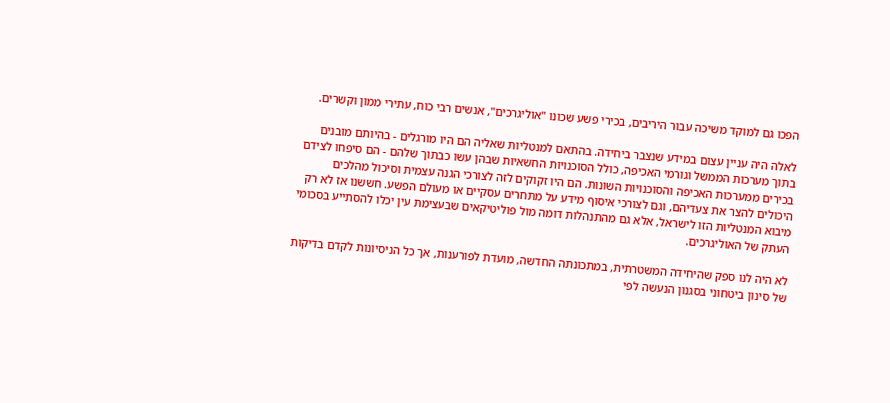הפכו גם למוקד משיכה עבור היריבים, בכירי פשע שכונו "אוליגרכים", אנשים רבי כוח, עתירי ממון וקשרים.

לאלה היה עניין עצום במידע שנצבר ביחידה. בהתאם למנטליות שאליה הם היו מורגלים - בהיותם מובנים בתוך מערכות הממשל וגורמי האכיפה, כולל הסוכנויות החשאיות שבהן עשו כבתוך שלהם - הם סיפחו לצידם בכירים ממערכות האכיפה והסוכנויות השונות. הם היו זקוקים לזה לצורכי הגנה עצמית וסיכול מהלכים היכולים להצר את צעדיהם, וגם לצורכי איסוף מידע על מתחרים עסקיים או מעולם הפשע. חששנו אז לא רק מיבוא המנטליות הזו לישראל, אלא גם מהתנהלות דומה מול פוליטיקאים שבעצימת עין יכלו להסתייע בסכומי העתק של האוליגרכים.

לא היה לנו ספק שהיחידה המשטרתית, במתכונתה החדשה, מועדת לפורענות, אך כל הניסיונות לקדם בדיקות של סינון ביטחוני בסגנון הנעשה לפי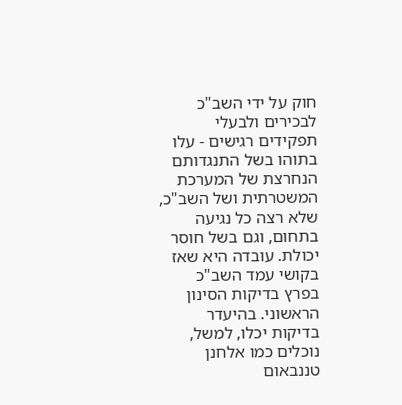חוק על ידי השב"כ לבכירים ולבעלי תפקידים רגישים - עלו בתוהו בשל התנגדותם הנחרצת של המערכת המשטרתית ושל השב"כ, שלא רצה כל נגיעה בתחום, וגם בשל חוסר יכולת. עובדה היא שאז בקושי עמד השב"כ בפרץ בדיקות הסינון הראשוני. בהיעדר בדיקות יכלו, למשל, נוכלים כמו אלחנן טננבאום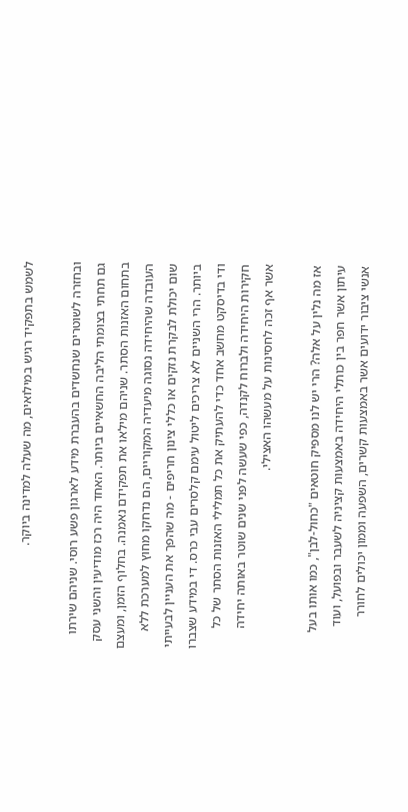לשמש בתפקיד רגיש במילואים, מה שעלה למדינה ביוקר.

ובחזרה לשוטרים שנחשדים בהעברת מידע לארגון פשע רוסי. שניהם שירתו גם תחתי בצומתי הליבה החשאיים ביותר. האחד היה רכז מודיעין והשני עסק בתחום האזנות הסתר. שניהם מילאו את תפקידם נאמנה. בחלוף הזמן, ומעצם העובדה שהיחידה נסוגה מיעדיה המקוריים, הם נדחקו מחוץ למערכת ללא שום יכולת לבקרת נזקים או כללי צינון חריפים - מה שהפך את העניין לבעייתי ביותר. הרי השניים לא צריכים ליטול עימם קלסרים עבי כרס. די במידע שצברו ודי בדיסקט מחשב אחד כדי להעתיק את כל תמלילי האזנות הסתר של כל חקירות היחידה ולברוח לקנדה, כפי שעשה לפני שנים שוטר באותה יחידה אשר אף זכה לחסינות על מעשהו האצילי.

אז מה נלין על אלה? הרי יש לנו מספיק חוטאים "כחול-לבן", כמו אותו בעל עיתון אשר חפר בין כותלי היחידה באמצעות קציניה לשעבר ובפועל, ועוד אנשי ציבור ידועים אשר באמצעות קשרים, השפעה וממון יכולים לחורר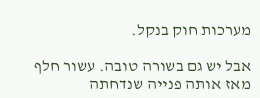מערכות חוק בנקל.

אבל יש גם בשורה טובה. עשור חלף מאז אותה פנייה שנדחתה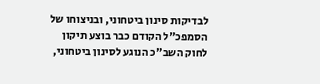לבדיקות סינון ביטחוני, ובניצוחו של הסמפכ"ל הקודם כבר בוצע תיקון לחוק השב"כ הנוגע לסינון ביטחוני,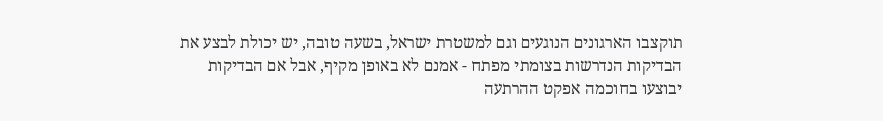תוקצבו הארגונים הנוגעים וגם למשטרת ישראל, בשעה טובה, יש יכולת לבצע את הבדיקות הנדרשות בצומתי מפתח - אמנם לא באופן מקיף, אבל אם הבדיקות יבוצעו בחוכמה אפקט ההרתעה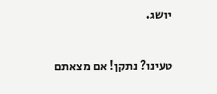יושג.

טעינו? נתקן! אם מצאתם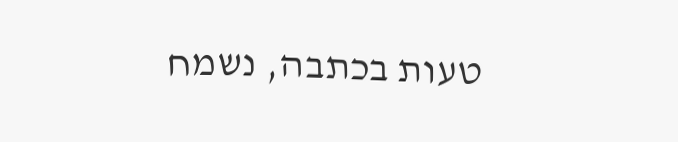טעות בכתבה, נשמח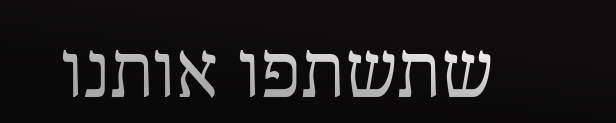שתשתפו אותנו